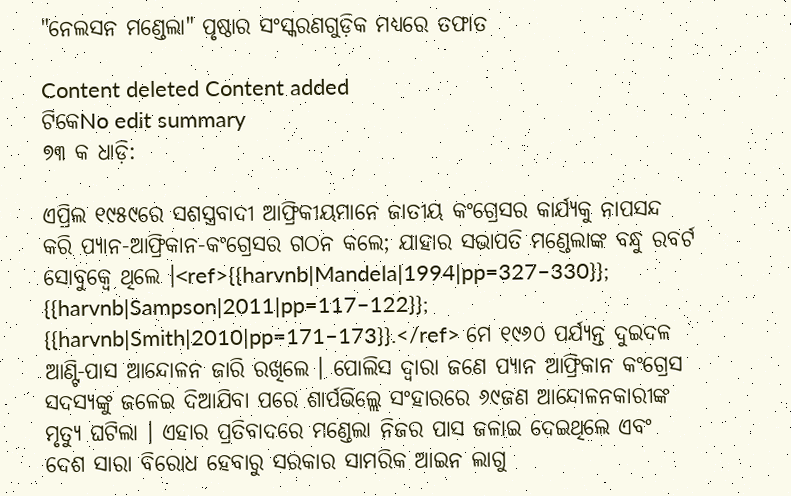"ନେଲସନ ମଣ୍ଡେଲା" ପୃଷ୍ଠାର ସଂସ୍କରଣ‌ଗୁଡ଼ିକ ମଧ୍ୟରେ ତଫାତ

Content deleted Content added
ଟିକେNo edit summary
୭୩ କ ଧାଡ଼ି:

ଏପ୍ରିଲ ୧୯୫୯ରେ ସଶସ୍ତ୍ରବାଦୀ ଆଫ୍ରିକୀୟମାନେ ଜାତୀୟ କଂଗ୍ରେସର କାର୍ଯ୍ୟକୁ ନାପସନ୍ଦ କରି ପ୍ୟାନ-ଆଫ୍ରିକାନ-କଂଗ୍ରେସର ଗଠନ କଲେ; ଯାହାର ସଭାପତି ମଣ୍ଡେଲାଙ୍କ ବନ୍ଧୁ ରବର୍ଟ ସୋବୁକ୍ୱେ ଥିଲେ ।<ref>{{harvnb|Mandela|1994|pp=327–330}}; {{harvnb|Sampson|2011|pp=117–122}}; {{harvnb|Smith|2010|pp=171–173}}.</ref> ମେ ୧୯୬୦ ପର୍ଯ୍ୟନ୍ତ ଦୁଇଦଳ ଆଣ୍ଟି-ପାସ ଆନ୍ଦୋଳନ ଜାରି ରଖିଲେ । ପୋଲିସ ଦ୍ୱାରା ଜଣେ ପ୍ୟାନ ଆଫ୍ରିକାନ କଂଗ୍ରେସ ସଦସ୍ୟଙ୍କୁ ଜଳେଇ ଦିଆଯିବା ପରେ ଶାର୍ପଭିଲ୍ଲେ ସଂହାରରେ ୬୯ଜଣ ଆନ୍ଦୋଳନକାରୀଙ୍କ ମୃତ୍ୟୁ ଘଟିଲା । ଏହାର ପ୍ରତିବାଦରେ ମଣ୍ଡେଲା ନିଜର ପାସ ଜଳାଇ ଦେଇଥିଲେ ଏବଂ ଦେଶ ସାରା ବିରୋଧ ହେବାରୁ ସରକାର ସାମରିକ ଆଇନ ଲାଗୁ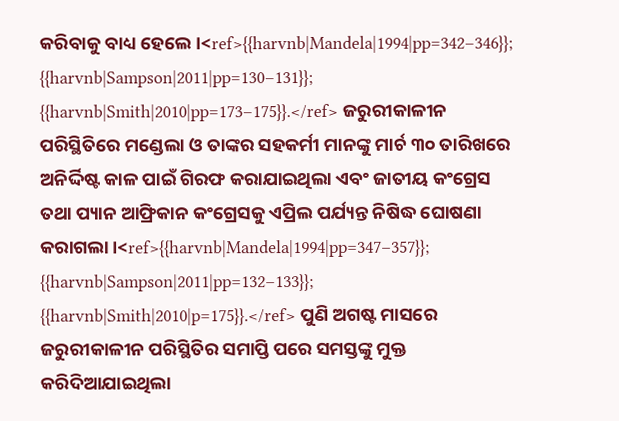କରିବାକୁ ବାଧ୍ୟ ହେଲେ ।<ref>{{harvnb|Mandela|1994|pp=342–346}}; {{harvnb|Sampson|2011|pp=130–131}}; {{harvnb|Smith|2010|pp=173–175}}.</ref> ଜରୁରୀକାଳୀନ ପରିସ୍ଥିତିରେ ମଣ୍ଡେଲା ଓ ତାଙ୍କର ସହକର୍ମୀ ମାନଙ୍କୁ ମାର୍ଚ ୩୦ ତାରିଖରେ ଅନିର୍ଦ୍ଦିଷ୍ଟ କାଳ ପାଇଁ ଗିରଫ କରାଯାଇଥିଲା ଏବଂ ଜାତୀୟ କଂଗ୍ରେସ ତଥା ପ୍ୟାନ ଆଫ୍ରିକାନ କଂଗ୍ରେସକୁ ଏପ୍ରିଲ ପର୍ଯ୍ୟନ୍ତ ନିଷିଦ୍ଧ ଘୋଷଣା କରାଗଲା ।<ref>{{harvnb|Mandela|1994|pp=347–357}}; {{harvnb|Sampson|2011|pp=132–133}}; {{harvnb|Smith|2010|p=175}}.</ref> ପୁଣି ଅଗଷ୍ଟ ମାସରେ ଜରୁରୀକାଳୀନ ପରିସ୍ଥିତିର ସମାପ୍ତି ପରେ ସମସ୍ତଙ୍କୁ ମୁକ୍ତ କରିଦିଆଯାଇଥିଲା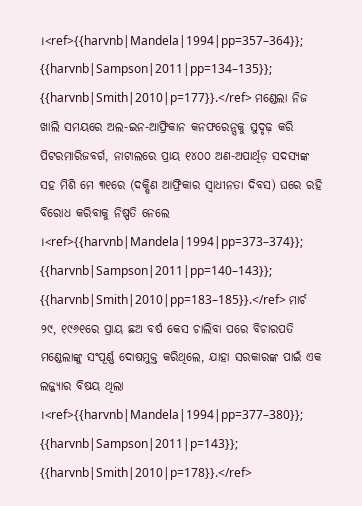।<ref>{{harvnb|Mandela|1994|pp=357–364}}; {{harvnb|Sampson|2011|pp=134–135}}; {{harvnb|Smith|2010|p=177}}.</ref> ମଣ୍ଡେଲା ନିଜ ଖାଲି ସମୟରେ ଅଲ-ଇନ-ଆଫ୍ରିକାନ କନଫରେନ୍ସକୁ ସୁଦୃଢ଼ କରି ପିଟରମାରିଜବର୍ଗ, ନାଟାଲରେ ପ୍ରାୟ ୧୪୦୦ ଅଣ-ଅପାର୍ଥିଡ଼ ସଦସ୍ୟଙ୍କ ସହ ମିଶି ମେ ୩୧ରେ (ଦକ୍ଷିଣ ଆଫ୍ରିକାର ସ୍ୱାଧୀନତା ଦିବସ) ଘରେ ରହି ବିରୋଧ କରିବାକୁ ନିଷ୍ପତି ନେଲେ ।<ref>{{harvnb|Mandela|1994|pp=373–374}}; {{harvnb|Sampson|2011|pp=140–143}}; {{harvnb|Smith|2010|pp=183–185}}.</ref> ମାର୍ଚ ୨୯, ୧୯୬୧ରେ ପ୍ରାୟ ଛଅ ବର୍ଷ କେସ ଚାଲିବା ପରେ ବିଚାରପତି ମଣ୍ଡେଲାଙ୍କୁ ସଂପୂର୍ଣ୍ଣ ଦୋଷମୁକ୍ତ କରିଥିଲେ, ଯାହା ସରକାରଙ୍କ ପାଇଁ ଏକ ଲଜ୍ଜ୍ୟାର ବିଷୟ ଥିଲା ।<ref>{{harvnb|Mandela|1994|pp=377–380}}; {{harvnb|Sampson|2011|p=143}}; {{harvnb|Smith|2010|p=178}}.</ref>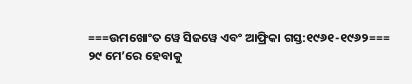===ଉମଖୋଂତ ୱେ ସିଜୱେ ଏବଂ ଆଫ୍ରିକା ଗସ୍ତ:୧୯୬୧-୧୯୬୨===
୨୯ ମେ’ରେ ହେବାକୁ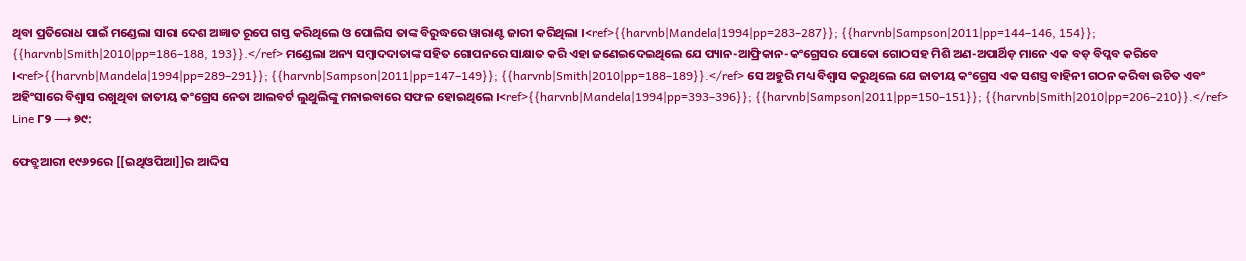ଥିବା ପ୍ରତିରୋଧ ପାଇଁ ମଣ୍ଡେଲା ସାରା ଦେଶ ଅଜ୍ଞାତ ରୂପେ ଗସ୍ତ କରିଥିଲେ ଓ ପୋଲିସ ତାଙ୍କ ବିରୁଦ୍ଧରେ ୱାରାଣ୍ଟ ଜାରୀ କରିଥିଲା ।<ref>{{harvnb|Mandela|1994|pp=283–287}}; {{harvnb|Sampson|2011|pp=144–146, 154}}; {{harvnb|Smith|2010|pp=186–188, 193}}.</ref> ମଣ୍ଡେଲା ଅନ୍ୟ ସମ୍ୱାଦଦାତାଙ୍କ ସହିତ ଗୋପନରେ ସାକ୍ଷାତ କରି ଏହା ଜଣେଇଦେଇଥିଲେ ଯେ ପ୍ୟାନ-ଆଫ୍ରିକାନ-କଂଗ୍ରେସର ପୋକୋ ଗୋଠସହ ମିଶି ଅଣ-ଅପାର୍ଥିଡ଼ ମାନେ ଏକ ବଡ଼ ବିପ୍ଳବ କରିବେ ।<ref>{{harvnb|Mandela|1994|pp=289–291}}; {{harvnb|Sampson|2011|pp=147–149}}; {{harvnb|Smith|2010|pp=188–189}}.</ref> ସେ ଅହୁରି ମଧ୍ୟ ବିଶ୍ୱାସ କରୁଥିଲେ ଯେ ଜାତୀୟ କଂଗ୍ରେସ ଏକ ସଶସ୍ତ୍ର ବାହିନୀ ଗଠନ କରିବା ଉଚିତ ଏବଂ ଅହିଂସାରେ ବିଶ୍ୱାସ ରଖୁଥିବା ଜାତୀୟ କଂଗ୍ରେସ ନେତା ଆଲବର୍ଟ ଲୁଥୁଲିଙ୍କୁ ମନାଇବାରେ ସଫଳ ହୋଇଥିଲେ ।<ref>{{harvnb|Mandela|1994|pp=393–396}}; {{harvnb|Sampson|2011|pp=150–151}}; {{harvnb|Smith|2010|pp=206–210}}.</ref>
Line ୮୨ ⟶ ୭୯:

ଫେବ୍ରୁଆରୀ ୧୯୬୨ରେ [[ଇଥିଓପିଆ]]ର ଆଦ୍ଦିସ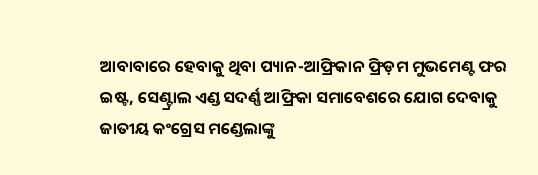ଆବାବାରେ ହେବାକୁ ଥିବା ପ୍ୟାନ-ଆଫ୍ରିକାନ ଫ୍ରିଡ଼ମ ମୁଭମେଣ୍ଟ ଫର ଇଷ୍ଟ, ସେଣ୍ଟ୍ରାଲ ଏଣ୍ଡ ସଦର୍ଣ୍ଣ ଆଫ୍ରିକା ସମାବେଶରେ ଯୋଗ ଦେବାକୁ ଜାତୀୟ କଂଗ୍ରେସ ମଣ୍ଡେଲାଙ୍କୁ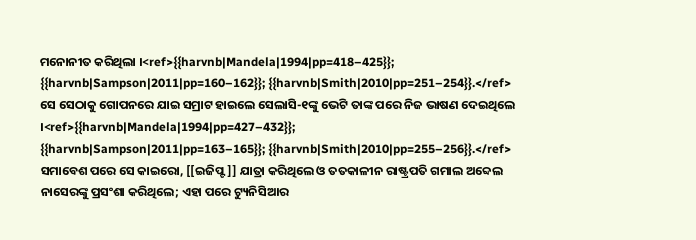ମନୋନୀତ କରିଥିଲା ।<ref>{{harvnb|Mandela|1994|pp=418–425}}; {{harvnb|Sampson|2011|pp=160–162}}; {{harvnb|Smith|2010|pp=251–254}}.</ref> ସେ ସେଠାକୁ ଗୋପନରେ ଯାଇ ସମ୍ରାଟ ହାଇଲେ ସେଲାସି-୧ଙ୍କୁ ଭେଟି ତାଙ୍କ ପରେ ନିଜ ଭାଷଣ ଦେଇଥିଲେ ।<ref>{{harvnb|Mandela|1994|pp=427–432}}; {{harvnb|Sampson|2011|pp=163–165}}; {{harvnb|Smith|2010|pp=255–256}}.</ref> ସମାବେଶ ପରେ ସେ କାଇରୋ, [[ଇଜିପ୍ଟ]] ଯାତ୍ରା କରିଥିଲେ ଓ ତତକାଳୀନ ରାଷ୍ଟ୍ରପତି ଗମାଲ ଅବ୍ଦେଲ ନାସେରଙ୍କୁ ପ୍ରସଂଶା କରିଥିଲେ; ଏହା ପରେ ଟ୍ୟୁନିସିଆର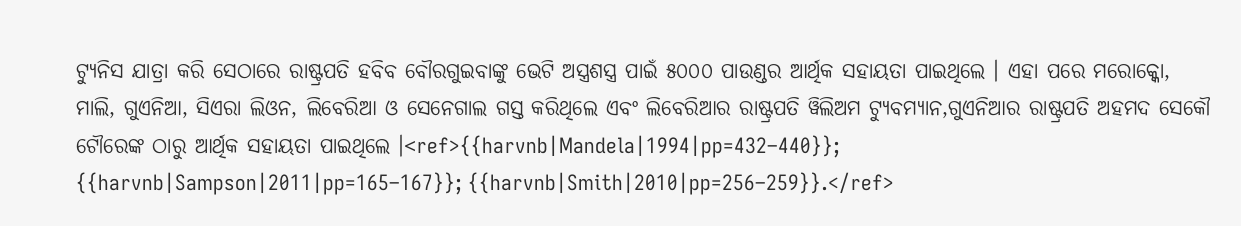ଟ୍ୟୁନିସ ଯାତ୍ରା କରି ସେଠାରେ ରାଷ୍ଟ୍ରପତି ହବିବ ବୌରଗୁଇବାଙ୍କୁ ଭେଟି ଅସ୍ତ୍ରଶସ୍ତ୍ର ପାଇଁ ୫୦୦୦ ପାଉଣ୍ଡର ଆର୍ଥିକ ସହାୟତା ପାଇଥିଲେ । ଏହା ପରେ ମରୋକ୍କୋ, ମାଲି, ଗୁଏନିଆ, ସିଏରା ଲିଓନ, ଲିବେରିଆ ଓ ସେନେଗାଲ ଗସ୍ତ କରିଥିଲେ ଏବଂ ଲିବେରିଆର ରାଷ୍ଟ୍ରପତି ୱିଲିଅମ ଟ୍ୟୁବମ୍ୟାନ,ଗୁଏନିଆର ରାଷ୍ଟ୍ରପତି ଅହମଦ ସେକୌ ଟୌରେଙ୍କ ଠାରୁ ଆର୍ଥିକ ସହାୟତା ପାଇଥିଲେ ।<ref>{{harvnb|Mandela|1994|pp=432–440}}; {{harvnb|Sampson|2011|pp=165–167}}; {{harvnb|Smith|2010|pp=256–259}}.</ref>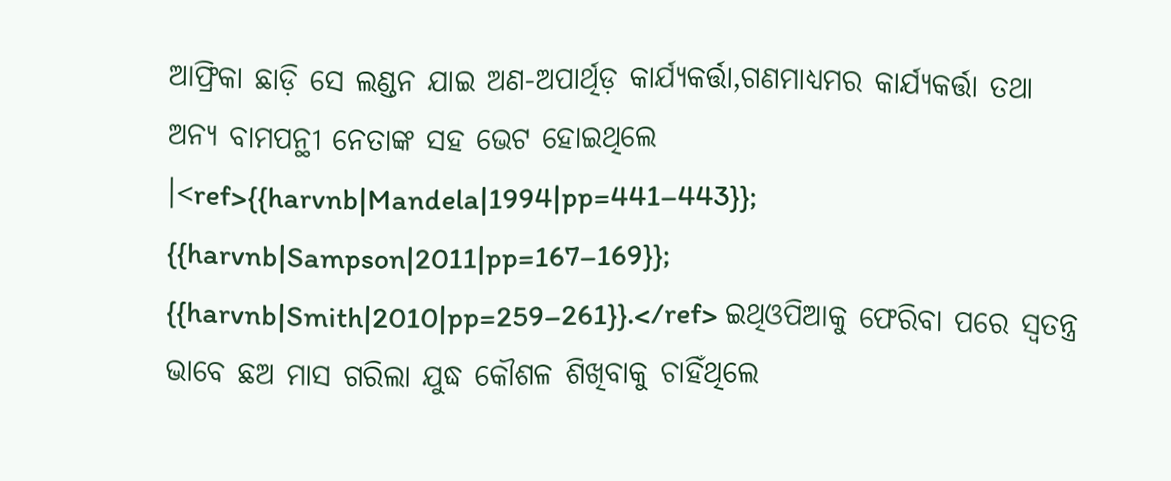ଆଫ୍ରିକା ଛାଡ଼ି ସେ ଲଣ୍ଡନ ଯାଇ ଅଣ-ଅପାର୍ଥିଡ଼ କାର୍ଯ୍ୟକର୍ତ୍ତା,ଗଣମାଧ୍ୟମର କାର୍ଯ୍ୟକର୍ତ୍ତା ତଥା ଅନ୍ୟ ବାମପନ୍ଥୀ ନେତାଙ୍କ ସହ ଭେଟ ହୋଇଥିଲେ ।<ref>{{harvnb|Mandela|1994|pp=441–443}}; {{harvnb|Sampson|2011|pp=167–169}}; {{harvnb|Smith|2010|pp=259–261}}.</ref> ଇଥିଓପିଆକୁ ଫେରିବା ପରେ ସ୍ୱତନ୍ତ୍ର ଭାବେ ଛଅ ମାସ ଗରିଲା ଯୁଦ୍ଧ କୌଶଳ ଶିଖିବାକୁ ଚାହିଁଥିଲେ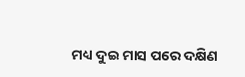ମଧ୍ୟ ଦୁଇ ମାସ ପରେ ଦକ୍ଷିଣ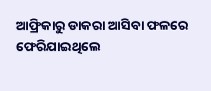ଆଫ୍ରିକାରୁ ଡାକରା ଆସିବା ଫଳରେ ଫେରିଯାଇଥିଲେ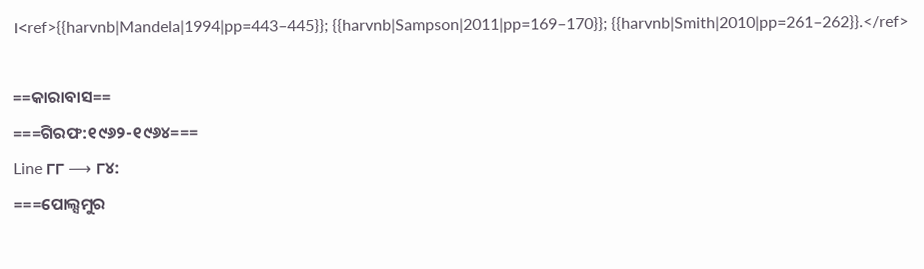।<ref>{{harvnb|Mandela|1994|pp=443–445}}; {{harvnb|Sampson|2011|pp=169–170}}; {{harvnb|Smith|2010|pp=261–262}}.</ref>

==କାରାବାସ==
===ଗିରଫ:୧୯୬୨-୧୯୬୪===
Line ୮୮ ⟶ ୮୪:
===ପୋଲ୍ସମୁର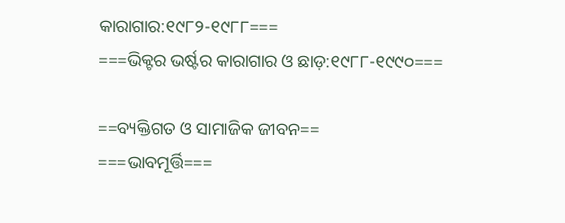କାରାଗାର:୧୯୮୨-୧୯୮୮===
===ଭିକ୍ଟର ଭର୍ଷ୍ଟର କାରାଗାର ଓ ଛାଡ଼:୧୯୮୮-୧୯୯୦===

==ବ୍ୟକ୍ତିଗତ ଓ ସାମାଜିକ ଜୀବନ==
===ଭାବମୂର୍ତ୍ତି===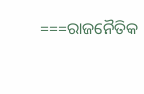===ରାଜନୈତିକ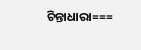ଚିନ୍ତାଧାରା===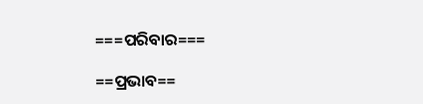===ପରିବାର===

==ପ୍ରଭାବ==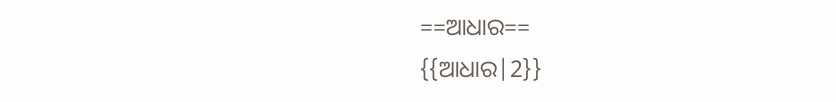==ଆଧାର==
{{ଆଧାର|2}}